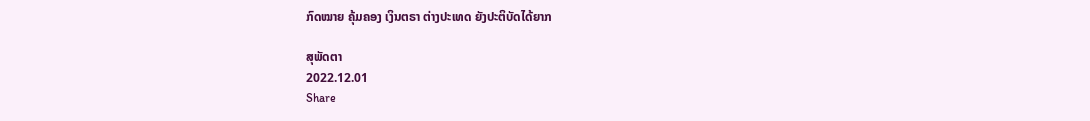ກົດໝາຍ ຄຸ້ມຄອງ ເງິນຕຣາ ຕ່າງປະເທດ ຍັງປະຕິບັດໄດ້ຍາກ

ສຸພັດຕາ
2022.12.01
Share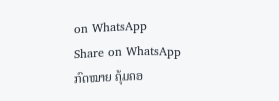on WhatsApp
Share on WhatsApp
ກົດໝາຍ ຄຸ້ມຄອ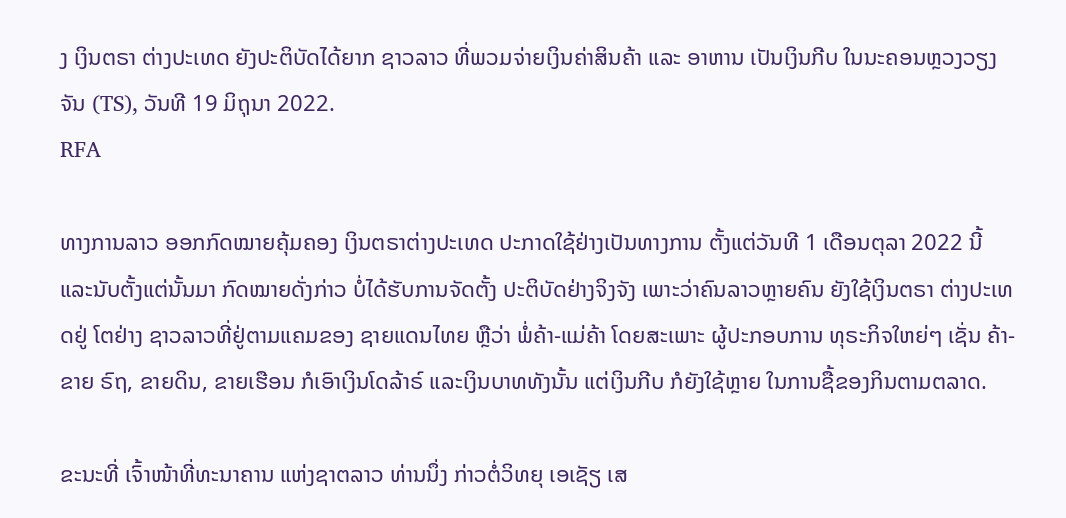ງ ເງິນຕຣາ ຕ່າງປະເທດ ຍັງປະຕິບັດໄດ້ຍາກ ຊາວລາວ ທີ່ພວມຈ່າຍເງິນຄ່າສິນຄ້າ ແລະ ອາຫານ ເປັນເງິນກີບ ໃນນະຄອນຫຼວງວຽງຈັນ (TS), ວັນທີ 19 ມິຖຸນາ 2022.
RFA

ທາງການລາວ ອອກກົດໝາຍຄຸ້ມຄອງ ເງິນຕຣາຕ່າງປະເທດ ປະກາດໃຊ້ຢ່າງເປັນທາງການ ຕັ້ງແຕ່ວັນທີ 1 ເດືອນຕຸລາ 2022 ນີ້ ແລະນັບຕັ້ງແຕ່ນັ້ນມາ ກົດໝາຍດັ່ງກ່າວ ບໍ່ໄດ້ຮັບການຈັດຕັ້ງ ປະຕິບັດຢ່າງຈິງຈັງ ເພາະວ່າຄົນລາວຫຼາຍຄົນ ຍັງໃຊ້ເງິນຕຣາ ຕ່າງປະເທດຢູ່ ໂຕຢ່າງ ຊາວລາວທີ່ຢູ່ຕາມແຄມຂອງ ຊາຍແດນໄທຍ ຫຼືວ່າ ພໍ່ຄ້າ-ແມ່ຄ້າ ໂດຍສະເພາະ ຜູ້ປະກອບການ ທຸຣະກິຈໃຫຍ່ໆ ເຊັ່ນ ຄ້າ-ຂາຍ ຣົຖ, ຂາຍດິນ, ຂາຍເຮືອນ ກໍເອົາເງິນໂດລ້າຣ໌ ແລະເງິນບາທທັງນັ້ນ ແຕ່ເງິນກີບ ກໍຍັງໃຊ້ຫຼາຍ ໃນການຊື້ຂອງກິນຕາມຕລາດ.

ຂະນະທີ່ ເຈົ້າໜ້າທີ່ທະນາຄານ ແຫ່ງຊາຕລາວ ທ່ານນຶ່ງ ກ່າວຕໍ່ວິທຍຸ ເອເຊັຽ ເສ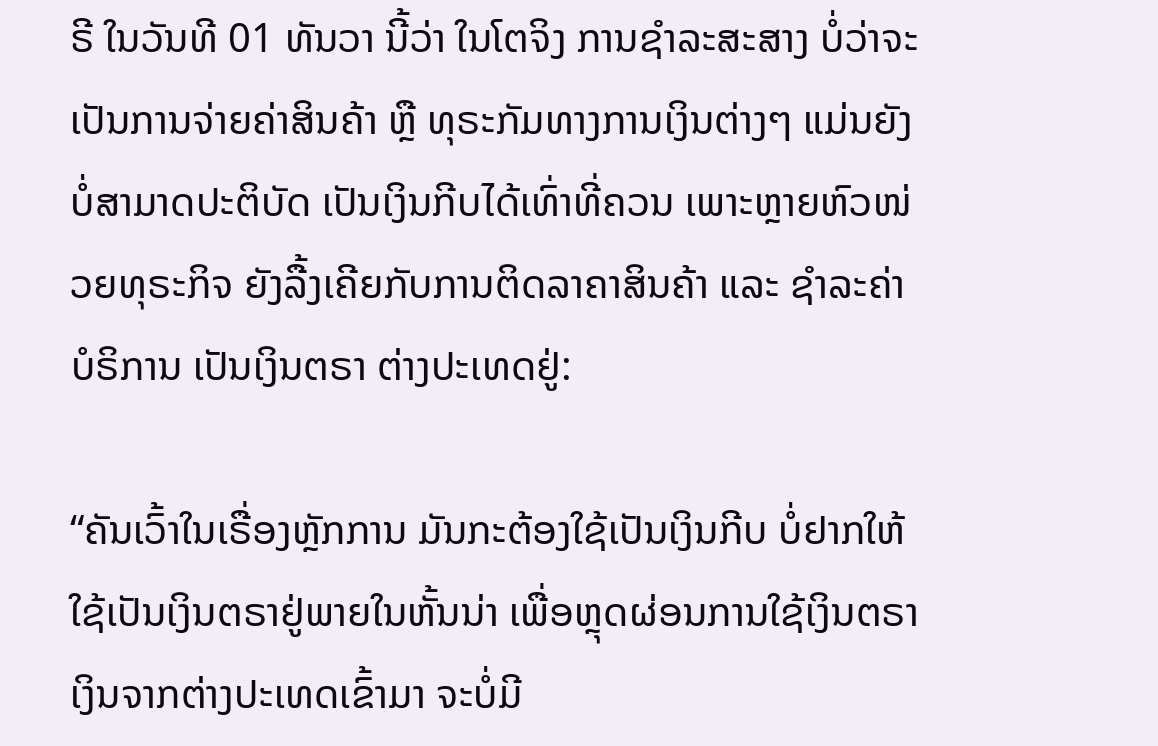ຣີ ໃນວັນທີ 01 ທັນວາ ນີ້ວ່າ ໃນໂຕຈິງ ການຊໍາລະສະສາງ ບໍ່ວ່າຈະເປັນການຈ່າຍຄ່າສິນຄ້າ ຫຼື ທຸຣະກັມທາງການເງິນຕ່າງໆ ແມ່ນຍັງບໍ່ສາມາດປະຕິບັດ ເປັນເງິນກີບໄດ້ເທົ່າທີ່ຄວນ ເພາະຫຼາຍຫົວໜ່ວຍທຸຣະກິຈ ຍັງລື້ງເຄີຍກັບການຕິດລາຄາສິນຄ້າ ແລະ ຊໍາລະຄ່າບໍຣິການ ເປັນເງິນຕຣາ ຕ່າງປະເທດຢູ່:

“ຄັນເວົ້າໃນເຣື່ອງຫຼັກການ ມັນກະຕ້ອງໃຊ້ເປັນເງິນກີບ ບໍ່ຢາກໃຫ້ໃຊ້ເປັນເງິນຕຣາຢູ່ພາຍໃນຫັ້ນນ່າ ເພື່ອຫຼຸດຜ່ອນການໃຊ້ເງິນຕຣາ ເງິນຈາກຕ່າງປະເທດເຂົ້າມາ ຈະບໍ່ມີ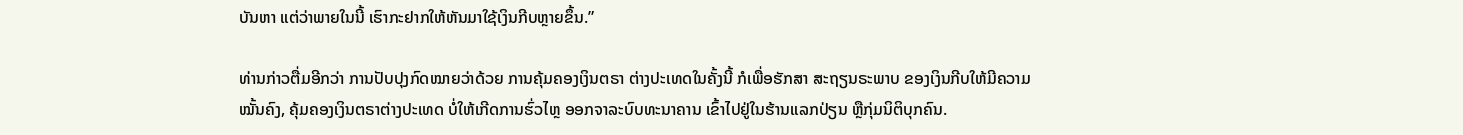ບັນຫາ ແຕ່ວ່າພາຍໃນນີ້ ເຮົາກະຢາກໃຫ້ຫັນມາໃຊ້ເງິນກີບຫຼາຍຂຶ້ນ.”

ທ່ານກ່າວຕື່ມອີກວ່າ ການປັບປຸງກົດໝາຍວ່າດ້ວຍ ການຄຸ້ມຄອງເງິນຕຣາ ຕ່າງປະເທດໃນຄັ້ງນີ້ ກໍເພື່ອຮັກສາ ສະຖຽນຣະພາບ ຂອງເງິນກີບໃຫ້ມີຄວາມໝັ້ນຄົງ, ຄຸ້ມຄອງເງິນຕຣາຕ່າງປະເທດ ບໍ່ໃຫ້ເກີດການຮົ່ວໄຫຼ ອອກຈາລະບົບທະນາຄານ ເຂົ້າໄປຢູ່ໃນຮ້ານແລກປ່ຽນ ຫຼືກຸ່ມນິຕິບຸກຄົນ.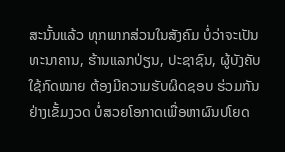ສະນັ້ນແລ້ວ ທຸກພາກສ່ວນໃນສັງຄົມ ບໍ່ວ່າຈະເປັນທະນາຄານ, ຮ້ານແລກປ່ຽນ, ປະຊາຊົນ, ຜູ້ບັງຄັບໃຊ້ກົດໝາຍ ຕ້ອງມີຄວາມຮັບຜິດຊອບ ຮ່ວມກັນຢ່າງເຂັ້ມງວດ ບໍ່ສວຍໂອກາດເພື່ອຫາຜົນປໂຍດ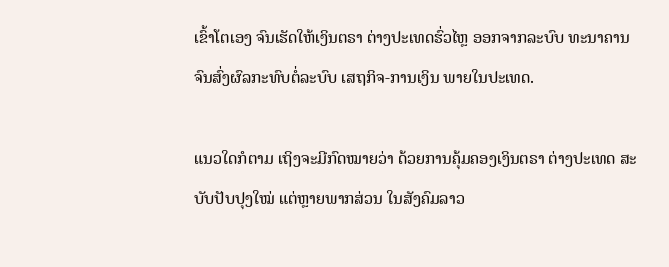ເຂົ້າໂຕເອງ ຈົນເຮັດໃຫ້ເງິນຕຣາ ຕ່າງປະເທດຮົ່ວໄຫຼ ອອກຈາກລະບົບ ທະນາຄານ ຈົນສົ່ງຜົລກະທົບຕໍ່ລະບົບ ເສຖກິຈ-ການເງິນ ພາຍໃນປະເທດ.

ແນວໃດກໍຕາມ ເຖິງຈະມີກົດໝາຍວ່າ ດ້ວຍການຄຸ້ມຄອງເງິນຕຣາ ຕ່າງປະເທດ ສະບັບປັບປຸງໃໝ່ ແຕ່ຫຼາຍພາກສ່ວນ ໃນສັງຄົມລາວ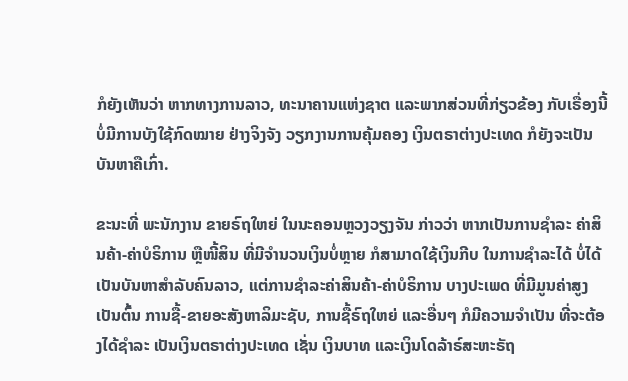ກໍຍັງເຫັນວ່າ ຫາກທາງການລາວ, ທະນາຄານແຫ່ງຊາຕ ແລະພາກສ່ວນທີ່ກ່ຽວຂ້ອງ ກັບເຣື່ອງນີ້ ບໍ່ມີການບັງໃຊ້ກົດໝາຍ ຢ່າງຈິງຈັງ ວຽກງານການຄຸ້ມຄອງ ເງິນຕຣາຕ່າງປະເທດ ກໍຍັງຈະເປັນບັນຫາຄືເກົ່າ.

ຂະນະທີ່ ພະນັກງານ ຂາຍຣົຖໃຫຍ່ ໃນນະຄອນຫຼວງວຽງຈັນ ກ່າວວ່າ ຫາກເປັນການຊໍາລະ ຄ່າສິນຄ້າ-ຄ່າບໍຣິການ ຫຼືໜີ້ສິນ ທີ່ມີຈໍານວນເງິນບໍ່ຫຼາຍ ກໍສາມາດໃຊ້ເງິນກີບ ໃນການຊໍາລະໄດ້ ບໍ່ໄດ້ເປັນບັນຫາສໍາລັບຄົນລາວ, ແຕ່ການຊໍາລະຄ່າສິນຄ້າ-ຄ່າບໍຣິການ ບາງປະເພດ ທີ່ມີມູນຄ່າສູງ ເປັນຕົ້ນ ການຊື້-ຂາຍອະສັງຫາລິມະຊັບ, ການຊື້ຣົຖໃຫຍ່ ແລະອື່ນໆ ກໍມີຄວາມຈໍາເປັນ ທີ່ຈະຕ້ອງໄດ້ຊໍາລະ ເປັນເງິນຕຣາຕ່າງປະເທດ ເຊັ່ນ ເງິນບາທ ແລະເງິນໂດລ້າຣ໌ສະຫະຣັຖ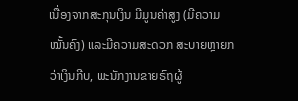ເນື່ອງຈາກສະກຸນເງິນ ມີມູນຄ່າສູງ (ມີຄວາມໝັ້ນຄົງ) ແລະມີຄວາມສະດວກ ສະບາຍຫຼາຍກວ່າເງິນກີບ, ພະນັກງານຂາຍຣົຖຜູ້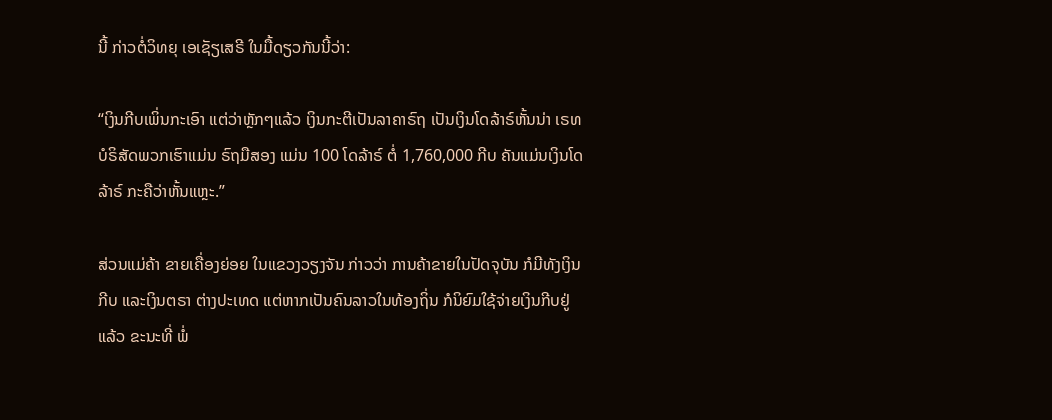ນີ້ ກ່າວຕໍ່ວິທຍຸ ເອເຊັຽເສຣີ ໃນມື້ດຽວກັນນີ້ວ່າ:

“ເງິນກີບເພິ່ນກະເອົາ ແຕ່ວ່າຫຼັກໆແລ້ວ ເງິນກະຕີເປັນລາຄາຣົຖ ເປັນເງິນໂດລ້າຣ໌ຫັ້ນນ່າ ເຣທບໍຣິສັດພວກເຮົາແມ່ນ ຣົຖມືສອງ ແມ່ນ 100 ໂດລ້າຣ໌ ຕໍ່ 1,760,000 ກີບ ຄັນແມ່ນເງິນໂດລ້າຣ໌ ກະຄືວ່າຫັ້ນແຫຼະ.”

ສ່ວນແມ່ຄ້າ ຂາຍເຄື່ອງຍ່ອຍ ໃນແຂວງວຽງຈັນ ກ່າວວ່າ ການຄ້າຂາຍໃນປັດຈຸບັນ ກໍມີທັງເງິນກີບ ແລະເງິນຕຣາ ຕ່າງປະເທດ ແຕ່ຫາກເປັນຄົນລາວໃນທ້ອງຖິ່ນ ກໍນິຍົມໃຊ້ຈ່າຍເງິນກີບຢູ່ແລ້ວ ຂະນະທີ່ ພໍ່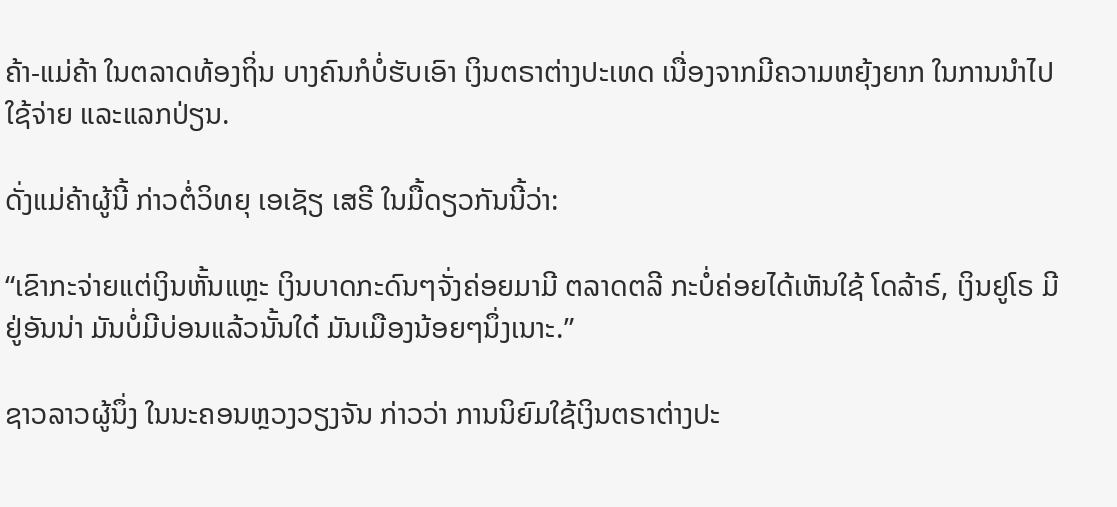ຄ້າ-ແມ່ຄ້າ ໃນຕລາດທ້ອງຖິ່ນ ບາງຄົນກໍບໍ່ຮັບເອົາ ເງິນຕຣາຕ່າງປະເທດ ເນື່ອງຈາກມີຄວາມຫຍຸ້ງຍາກ ໃນການນໍາໄປໃຊ້ຈ່າຍ ແລະແລກປ່ຽນ.

ດັ່ງແມ່ຄ້າຜູ້ນີ້ ກ່າວຕໍ່ວິທຍຸ ເອເຊັຽ ເສຣີ ໃນມື້ດຽວກັນນີ້ວ່າ:

“ເຂົາກະຈ່າຍແຕ່ເງິນຫັ້ນແຫຼະ ເງິນບາດກະດົນໆຈັ່ງຄ່ອຍມາມີ ຕລາດຕລີ ກະບໍ່ຄ່ອຍໄດ້ເຫັນໃຊ້ ໂດລ້າຣ໌, ເງິນຢູໂຣ ມີຢູ່ອັນນ່າ ມັນບໍ່ມີບ່ອນແລ້ວນັ້ນໃດ໋ ມັນເມືອງນ້ອຍໆນຶ່ງເນາະ.”

ຊາວລາວຜູ້ນຶ່ງ ໃນນະຄອນຫຼວງວຽງຈັນ ກ່າວວ່າ ການນິຍົມໃຊ້ເງິນຕຣາຕ່າງປະ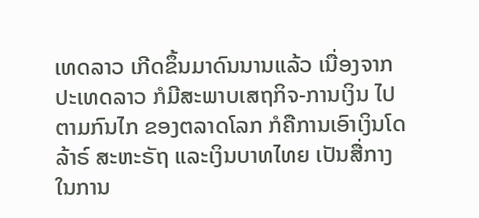ເທດລາວ ເກີດຂຶ້ນມາດົນນານແລ້ວ ເນື່ອງຈາກປະເທດລາວ ກໍມີສະພາບເສຖກິຈ-ການເງິນ ໄປຕາມກົນໄກ ຂອງຕລາດໂລກ ກໍຄືການເອົາເງິນໂດລ້າຣ໌ ສະຫະຣັຖ ແລະເງິນບາທໄທຍ ເປັນສື່ກາງ ໃນການ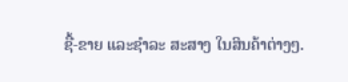ຊື້-ຂາຍ ແລະຊໍາລະ ສະສາງ ໃນສິນຄ້າຕ່າງໆ.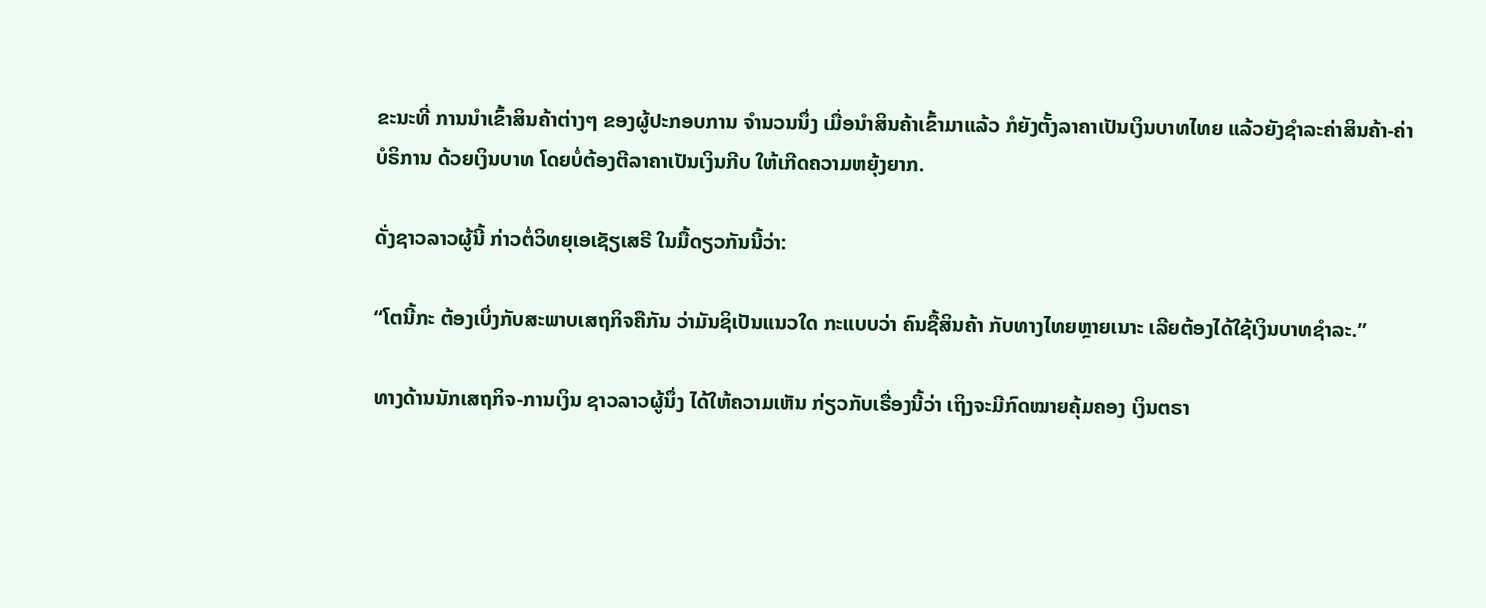ຂະນະທີ່ ການນໍາເຂົ້າສິນຄ້າຕ່າງໆ ຂອງຜູ້ປະກອບການ ຈໍານວນນຶ່ງ ເມື່ອນໍາສິນຄ້າເຂົ້າມາແລ້ວ ກໍຍັງຕັ້ງລາຄາເປັນເງິນບາທໄທຍ ແລ້ວຍັງຊໍາລະຄ່າສິນຄ້າ-ຄ່າບໍຣິການ ດ້ວຍເງິນບາທ ໂດຍບໍ່ຕ້ອງຕີລາຄາເປັນເງິນກີບ ໃຫ້ເກີດຄວາມຫຍຸ້ງຍາກ.

ດັ່ງຊາວລາວຜູ້ນີ້ ກ່າວຕໍ່ວິທຍຸເອເຊັຽເສຣີ ໃນມື້ດຽວກັນນີ້ວ່າ:

“ໂຕນີ້ກະ ຕ້ອງເບິ່ງກັບສະພາບເສຖກິຈຄືກັນ ວ່າມັນຊິເປັນແນວໃດ ກະແບບວ່າ ຄົນຊື້ສິນຄ້າ ກັບທາງໄທຍຫຼາຍເນາະ ເລີຍຕ້ອງໄດ້ໃຊ້ເງິນບາທຊໍາລະ.”

ທາງດ້ານນັກເສຖກິຈ-ການເງິນ ຊາວລາວຜູ້ນຶ່ງ ໄດ້ໃຫ້ຄວາມເຫັນ ກ່ຽວກັບເຣື່ອງນີ້ວ່າ ເຖິງຈະມີກົດໝາຍຄຸ້ມຄອງ ເງິນຕຣາ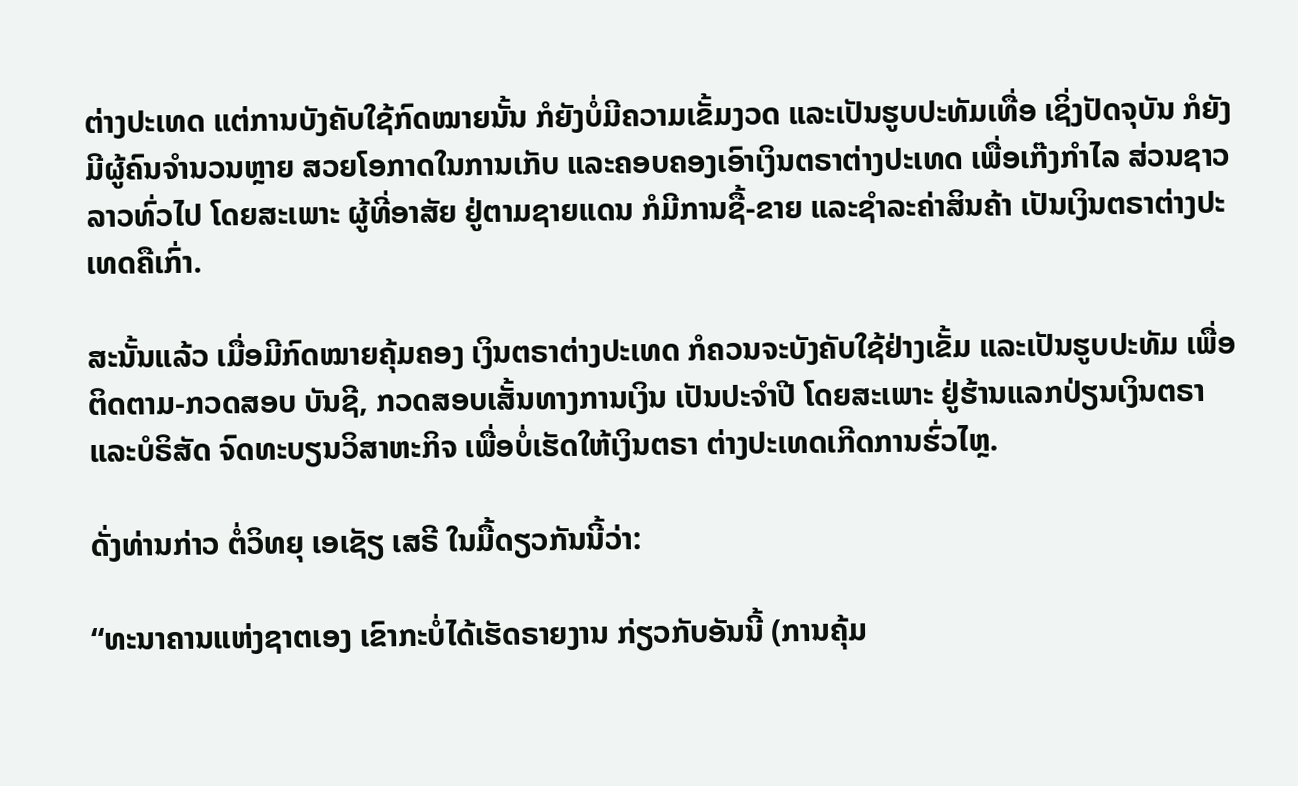ຕ່າງປະເທດ ແຕ່ການບັງຄັບໃຊ້ກົດໝາຍນັ້ນ ກໍຍັງບໍ່ມີຄວາມເຂັ້ມງວດ ແລະເປັນຮູບປະທັມເທື່ອ ເຊິ່ງປັດຈຸບັນ ກໍຍັງມີຜູ້ຄົນຈໍານວນຫຼາຍ ສວຍໂອກາດໃນການເກັບ ແລະຄອບຄອງເອົາເງິນຕຣາຕ່າງປະເທດ ເພື່ອເກ໊ງກໍາໄລ ສ່ວນຊາວລາວທົ່ວໄປ ໂດຍສະເພາະ ຜູ້ທີ່ອາສັຍ ຢູ່ຕາມຊາຍແດນ ກໍມີການຊື້-ຂາຍ ແລະຊໍາລະຄ່າສິນຄ້າ ເປັນເງິນຕຣາຕ່າງປະເທດຄືເກົ່າ.

ສະນັ້ນແລ້ວ ເມື່ອມີກົດໝາຍຄຸ້ມຄອງ ເງິນຕຣາຕ່າງປະເທດ ກໍຄວນຈະບັງຄັບໃຊ້ຢ່າງເຂັ້ມ ແລະເປັນຮູບປະທັມ ເພື່ອຕິດຕາມ-ກວດສອບ ບັນຊີ, ກວດສອບເສັ້ນທາງການເງິນ ເປັນປະຈໍາປີ ໂດຍສະເພາະ ຢູ່ຮ້ານແລກປ່ຽນເງິນຕຣາ ແລະບໍຣິສັດ ຈົດທະບຽນວິສາຫະກິຈ ເພື່ອບໍ່ເຮັດໃຫ້ເງິນຕຣາ ຕ່າງປະເທດເກີດການຮົ່ວໄຫຼ.

ດັ່ງທ່ານກ່າວ ຕໍ່ວິທຍຸ ເອເຊັຽ ເສຣີ ໃນມື້ດຽວກັນນີ້ວ່າ:

“ທະນາຄານແຫ່ງຊາຕເອງ ເຂົາກະບໍ່ໄດ້ເຮັດຣາຍງານ ກ່ຽວກັບອັນນີ້ (ການຄຸ້ມ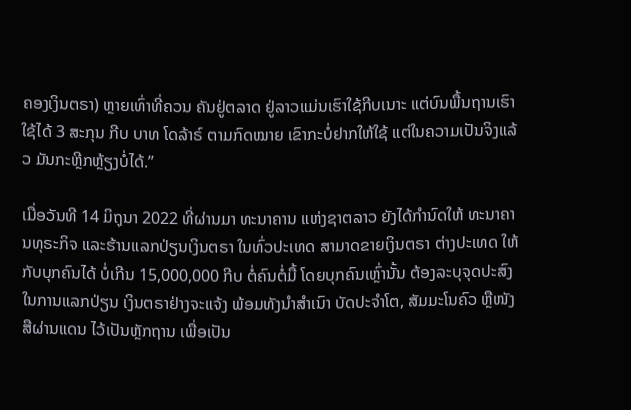ຄອງເງິນຕຣາ) ຫຼາຍເທົ່າທີ່ຄວນ ຄັນຢູ່ຕລາດ ຢູ່ລາວແມ່ນເຮົາໃຊ້ກີບເນາະ ແຕ່ບົນພື້ນຖານເຮົາໃຊ້ໄດ້ 3 ສະກຸນ ກີບ ບາທ ໂດລ້າຣ໌ ຕາມກົດໝາຍ ເຂົາກະບໍ່ຢາກໃຫ້ໃຊ້ ແຕ່ໃນຄວາມເປັນຈິງແລ້ວ ມັນກະຫຼີກຫຼ້ຽງບໍ່ໄດ້.”

ເມື່ອວັນທີ 14 ມິຖຸນາ 2022 ທີ່ຜ່ານມາ ທະນາຄານ ແຫ່ງຊາຕລາວ ຍັງໄດ້ກໍານົດໃຫ້ ທະນາຄານທຸຣະກິຈ ແລະຮ້ານແລກປ່ຽນເງິນຕຣາ ໃນທົ່ວປະເທດ ສາມາດຂາຍເງິນຕຣາ ຕ່າງປະເທດ ໃຫ້ກັບບຸກຄົນໄດ້ ບໍ່ເກີນ 15,000,000 ກີບ ຕໍ່ຄົນຕໍ່ມື້ ໂດຍບຸກຄົນເຫຼົ່ານັ້ນ ຕ້ອງລະບຸຈຸດປະສົງ ໃນການແລກປ່ຽນ ເງິນຕຣາຢ່າງຈະແຈ້ງ ພ້ອມທັງນໍາສໍາເນົາ ບັດປະຈໍາໂຕ, ສັມມະໂນຄົວ ຫຼືໜັງສືຜ່ານແດນ ໄວ້ເປັນຫຼັກຖານ ເພື່ອເປັນ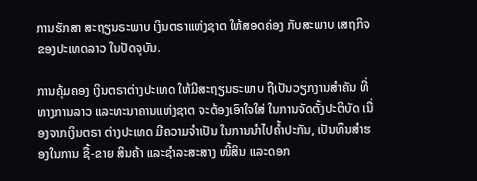ການຮັກສາ ສະຖຽນຣະພາບ ເງິນຕຣາແຫ່ງຊາຕ ໃຫ້ສອດຄ່ອງ ກັບສະພາບ ເສຖກິຈ ຂອງປະເທດລາວ ໃນປັດຈຸບັນ.

ການຄຸ້ມຄອງ ເງິນຕຣາຕ່າງປະເທດ ໃຫ້ມີສະຖຽນຣະພາບ ຖືເປັນວຽກງານສໍາຄັນ ທີ່ທາງການລາວ ແລະທະນາຄານແຫ່ງຊາຕ ຈະຕ້ອງເອົາໃຈໃສ່ ໃນການຈັດຕັ້ງປະຕິບັດ ເນື່ອງຈາກເງິນຕຣາ ຕ່າງປະເທດ ມີຄວາມຈໍາເປັນ ໃນການນໍາໄປຄໍ້າປະກັນ, ເປັນທຶນສໍາຮອງໃນການ ຊື້-ຂາຍ ສິນຄ້າ ແລະຊໍາລະສະສາງ ໜີ້ສິນ ແລະດອກ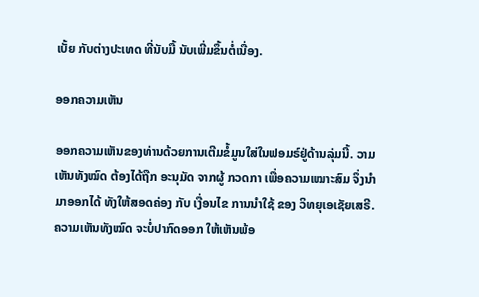ເບັ້ຍ ກັບຕ່າງປະເທດ ທີ່ນັບມື້ ນັບເພີ່ມຂຶ້ນຕໍ່ເນື່ອງ.

ອອກຄວາມເຫັນ

ອອກຄວາມເຫັນຂອງທ່ານດ້ວຍການເຕີມຂໍ້ມູນໃສ່ໃນຟອມຣ໌ຢູ່ດ້ານລຸ່ມນີ້. ວາມເຫັນທັງໝົດ ຕ້ອງໄດ້ຖືກ ອະນຸມັດ ຈາກຜູ້ ກວດກາ ເພື່ອຄວາມເໝາະສົມ ຈຶ່ງນໍາມາອອກໄດ້ ທັງໃຫ້ສອດຄ່ອງ ກັບ ເງື່ອນໄຂ ການນຳໃຊ້ ຂອງ ວິທຍຸເອເຊັຍເສຣີ. ຄວາມເຫັນທັງໝົດ ຈະບໍ່ປາກົດອອກ ໃຫ້ເຫັນພ້ອ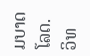ມບາດໂລດ. ວິທ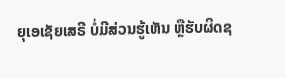ຍຸເອເຊັຍເສຣີ ບໍ່ມີສ່ວນຮູ້ເຫັນ ຫຼືຮັບຜິດຊ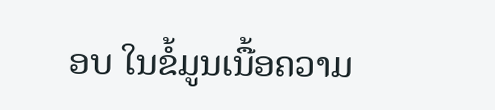ອບ ໃນຂໍ້ມູນເນື້ອຄວາມ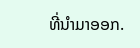ທີ່ນໍາມາອອກ.